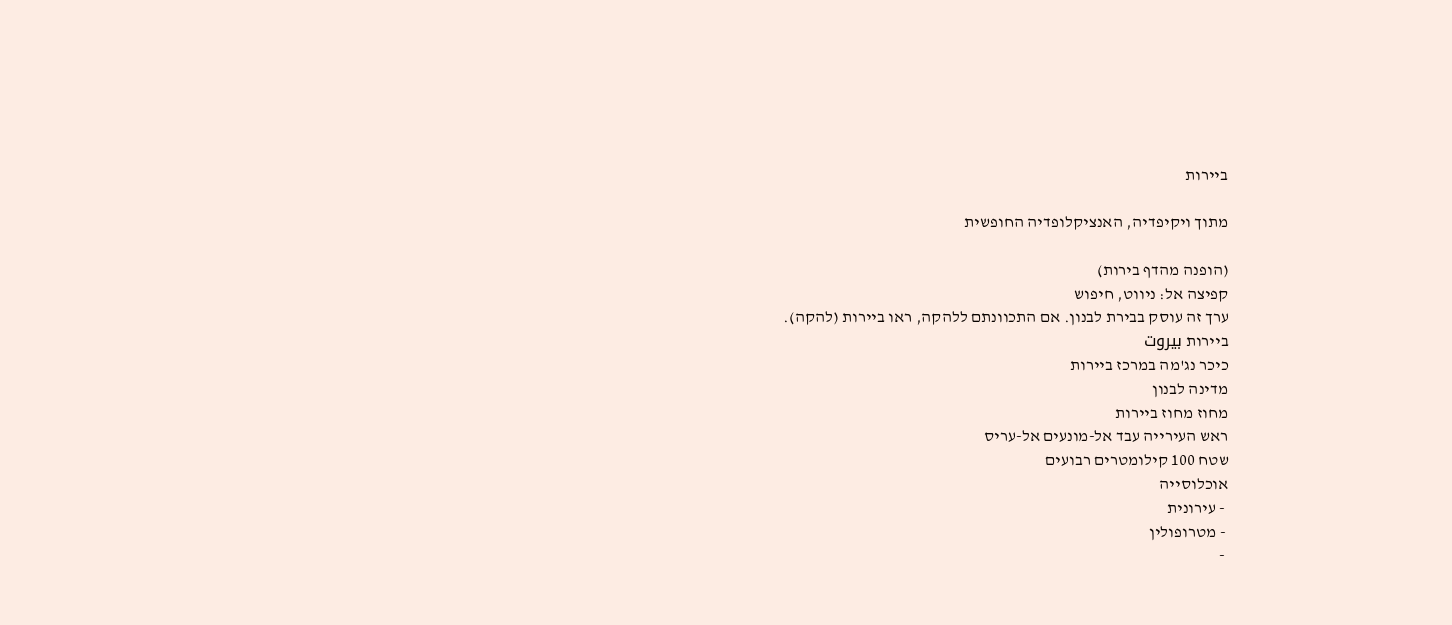ביירות

מתוך ויקיפדיה, האנציקלופדיה החופשית

(הופנה מהדף בירות)
קפיצה אל: ניווט, חיפוש
ערך זה עוסק בבירת לבנון. אם התכוונתם ללהקה, ראו ביירות (להקה).
ביירות بيروت
כיכר נג'מה במרכז ביירות
מדינה לבנון
מחוז מחוז ביירות
ראש העירייה עבד אל-מונעים אל-עריס
שטח 100 קילומטרים רבועים
אוכלוסייה
 - עירונית
 - מטרופולין
 -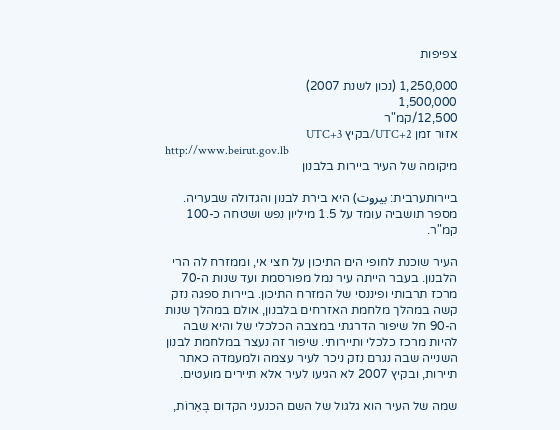צפיפות

1,250,000 (נכון לשנת 2007)
1,500,000
12,500/קמ"ר
אזור זמן UTC+2/בקיץ UTC+3
http://www.beirut.gov.lb
מיקומה של העיר ביירות בלבנון

ביירותערבית: بيروت) היא בירת לבנון והגדולה שבעריה. מספר תושביה עומד על 1.5 מיליון נפש ושטחה כ-100 קמ"ר.

העיר שוכנת לחופי הים התיכון על חצי אי, וממזרח לה הרי הלבנון. בעבר הייתה עיר נמל מפורסמת ועד שנות ה-70 מרכז תרבותי ופיננסי של המזרח התיכון. ביירות ספגה נזק קשה במהלך מלחמת האזרחים בלבנון, אולם במהלך שנות ה-90 חל שיפור הדרגתי במצבה הכלכלי של והיא שבה להיות מרכז כלכלי ותיירותי. שיפור זה נעצר במלחמת לבנון השנייה שבה נגרם נזק ניכר לעיר עצמה ולמעמדה כאתר תיירות, ובקיץ 2007 לא הגיעו לעיר אלא תיירים מועטים.

שמה של העיר הוא גלגול של השם הכנעני הקדום בְּאֵרוֹת,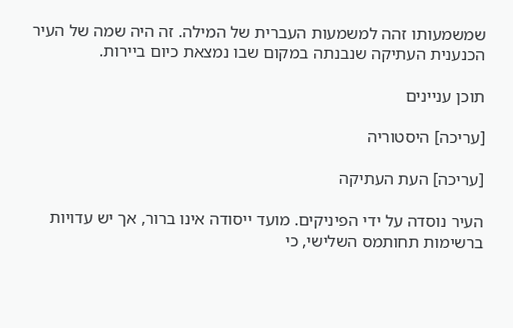שמשמעותו זהה למשמעות העברית של המילה. זה היה שמה של העיר הכנענית העתיקה שנבנתה במקום שבו נמצאת כיום ביירות.

תוכן עניינים

[עריכה] היסטוריה

[עריכה] העת העתיקה

העיר נוסדה על ידי הפיניקים. מועד ייסודה אינו ברור, אך יש עדויות ברשימות תחותמס השלישי, כי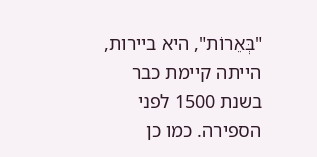"בְּאֵרוֹת", היא ביירות, הייתה קיימת כבר בשנת 1500 לפני הספירה. כמו כן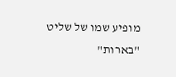מופיע שמו של שליט "בארות"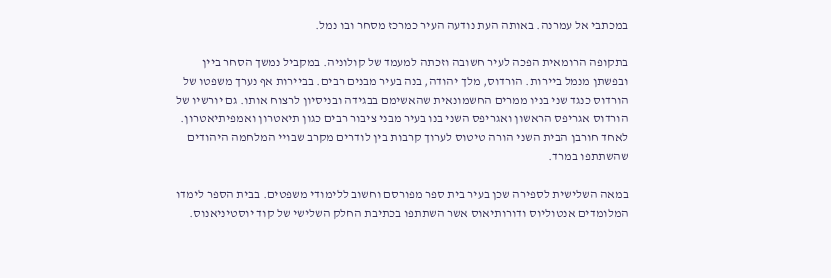במכתבי אל עמרנה. באותה העת נודעה העיר כמרכז מסחר ובו נמל.

בתקופה הרומאית הפכה לעיר חשובה וזכתה למעמד של קולוניה. במקביל נמשך הסחר ביין ובפשתן מנמל ביירות. הורדוס, מלך יהודה, בנה בעיר מבנים רבים. בביירות אף נערך משפטו של הורדוס כנגד שני בניו ממרים החשמונאית שהאשימם בבגידה ובניסיון לרצוח אותו. גם יורשיו של הורדוס אגריפס הראשון ואגריפס השני בנו בעיר מבני ציבור רבים כגון תיאטרון ואמפיתיאטרון. לאחד חורבן הבית השני הורה טיטוס לערוך קרבות בין לודרים מקרב שבויי המלחמה היהודים שהשתתפו במרד.

במאה השלישית לספירה שכן בעיר בית ספר מפורסם וחשוב ללימודי משפטים. בבית הספר לימדו המלומדים אנטוליוס ודורותיאוס אשר השתתפו בכתיבת החלק השלישי של קוד יוסטיניאנוס.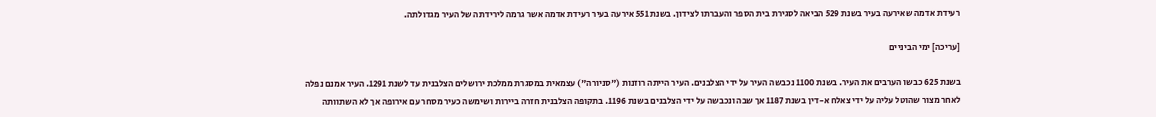רעידת אדמה שאירעה בעיר בשנת 529 הביאה לסגירת בית הספר והעברתו לצידון. בשנת 551 אירעה בעיר רעידת אדמה אשר גרמה לירידתה של העיר מגדולתה.

[עריכה] ימי הביניים

בשנת 625 כבשו הערבים את העיר. בשנת 1100 נכבשה העיר על ידי הצלבנים. העיר הייתה רוזנות ("סניורה") עצמאית במסגרת ממלכת ירושלים הצלבנית עד לשנת 1291. העיר אמנם נפלה לאחר מצור שהוטל עליה על ידי צאלח א-דין בשנת 1187 אך שבה ונכבשה על ידי הצלבנים בשנת 1196. בתקופה הצלבנית חזרה ביירות ושימשה כעיר מסחר עם אירופה אך לא השתוותה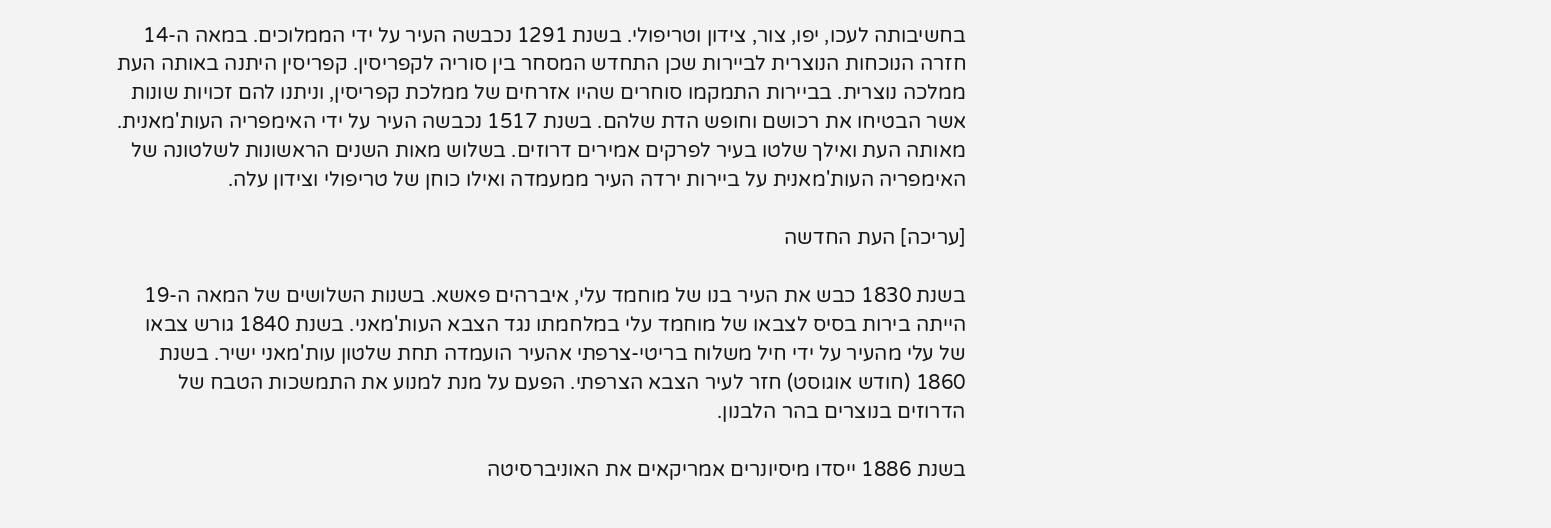בחשיבותה לעכו, יפו, צור, צידון וטריפולי. בשנת 1291 נכבשה העיר על ידי הממלוכים. במאה ה-14 חזרה הנוכחות הנוצרית לביירות שכן התחדש המסחר בין סוריה לקפריסין. קפריסין היתנה באותה העת ממלכה נוצרית. בביירות התמקמו סוחרים שהיו אזרחים של ממלכת קפריסין, וניתנו להם זכויות שונות אשר הבטיחו את רכושם וחופש הדת שלהם. בשנת 1517 נכבשה העיר על ידי האימפריה העות'מאנית. מאותה העת ואילך שלטו בעיר לפרקים אמירים דרוזים. בשלוש מאות השנים הראשונות לשלטונה של האימפריה העות'מאנית על ביירות ירדה העיר ממעמדה ואילו כוחן של טריפולי וצידון עלה.

[עריכה] העת החדשה

בשנת 1830 כבש את העיר בנו של מוחמד עלי, איברהים פאשא. בשנות השלושים של המאה ה-19 הייתה בירות בסיס לצבאו של מוחמד עלי במלחמתו נגד הצבא העות'מאני. בשנת 1840 גורש צבאו של עלי מהעיר על ידי חיל משלוח בריטי-צרפתי אהעיר הועמדה תחת שלטון עות'מאני ישיר. בשנת 1860 (חודש אוגוסט) חזר לעיר הצבא הצרפתי. הפעם על מנת למנוע את התמשכות הטבח של הדרוזים בנוצרים בהר הלבנון.

בשנת 1886 ייסדו מיסיונרים אמריקאים את האוניברסיטה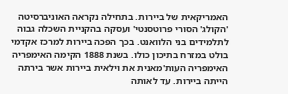האמריקאית של ביירות. בתחילה נקראה האוניברסיטה 'הקולג' הסורי פרוטסנטי' ועסקה בהקניית השכלה גבוה לתלמידים בני הלוואנט. בכך הפכה ביירות למרכז אקדמי בולט במזרח בתיכון כולו. בשנת 1888 הקימה האימפריה האימפריה העות'מאנית את וילאית ביירות אשר בירתה הייתה ביירות. עד לאותה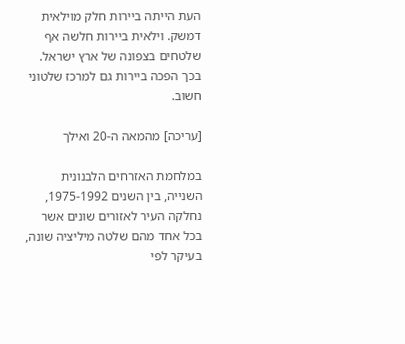העת הייתה ביירות חלק מוילאית דמשק. וילאית ביירות חלשה אף שלטחים בצפונה של ארץ ישראל. בכך הפכה ביירות גם למרכז שלטוני חשוב.

[עריכה] מהמאה ה-20 ואילך

במלחמת האזרחים הלבנונית השנייה, בין השנים 1975-1992, נחלקה העיר לאזורים שונים אשר בכל אחד מהם שלטה מיליציה שונה, בעיקר לפי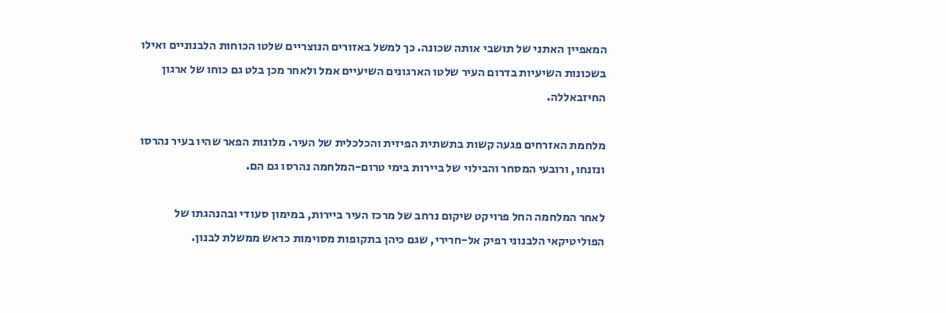המאפיין האתני של תושבי אותה שכונה. כך למשל באזורים הנוצריים שלטו הכוחות הלבנוניים ואילו בשכונות השיעיות בדרום העיר שלטו הארגונים השיעיים אמל ולאחר מכן בלט גם כוחו של ארגון החיזבאללה.

מלחמת האזרחים פגעה קשות בתשתית הפיזית והכלכלית של העיר. מלונות הפאר שהיו בעיר נהרסו ונזנחו, ורובעי המסחר והבילוי של ביירות בימי טרום-המלחמה נהרסו גם הם.

לאחר המלחמה החל פרויקט שיקום נרחב של מרכז העיר ביירות, במימון סעודי ובהנהגתו של הפוליטיקאי הלבנוני רפיק אל-חרירי, שגם כיהן בתקופות מסוימות כראש ממשלת לבנון.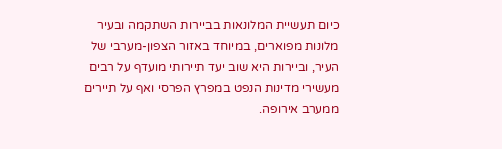כיום תעשיית המלונאות בביירות השתקמה ובעיר מלונות מפוארים, במיוחד באזור הצפון-מערבי של העיר, וביירות היא שוב יעד תיירותי מועדף על רבים מעשירי מדינות הנפט במפרץ הפרסי ואף על תיירים ממערב אירופה.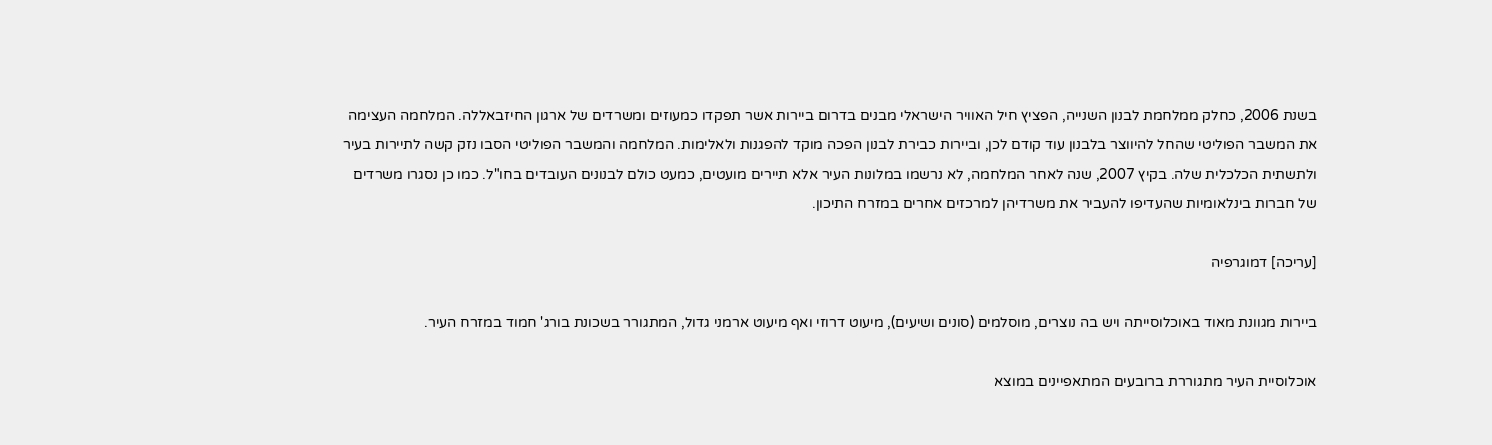בשנת 2006, כחלק ממלחמת לבנון השנייה, הפציץ חיל האוויר הישראלי מבנים בדרום ביירות אשר תפקדו כמעוזים ומשרדים של ארגון החיזבאללה. המלחמה העצימה את המשבר הפוליטי שהחל להיווצר בלבנון עוד קודם לכן, וביירות כבירת לבנון הפכה מוקד להפגנות ולאלימות. המלחמה והמשבר הפוליטי הסבו נזק קשה לתיירות בעיר ולתשתית הכלכלית שלה. בקיץ 2007, שנה לאחר המלחמה, לא נרשמו במלונות העיר אלא תיירים מועטים, כמעט כולם לבנונים העובדים בחו"ל. כמו כן נסגרו משרדים של חברות בינלאומיות שהעדיפו להעביר את משרדיהן למרכזים אחרים במזרח התיכון.

[עריכה] דמוגרפיה

ביירות מגוונת מאוד באוכלוסייתה ויש בה נוצרים, מוסלמים (סונים ושיעים), מיעוט דרוזי ואף מיעוט ארמני גדול, המתגורר בשכונת בורג' חמוד במזרח העיר.

אוכלוסיית העיר מתגוררת ברובעים המתאפיינים במוצא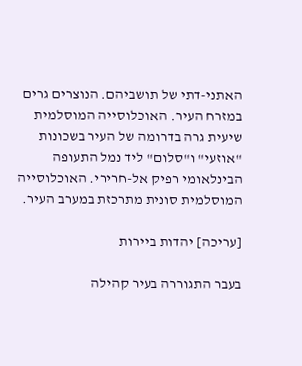האתני-דתי של תושביהם. הנוצרים גרים במזרח העיר. האוכלוסייה המוסלמית שיעית גרה בדרומה של העיר בשכונות "אוזעי" ו"סלום" ליד נמל התעופה הבינלאומי רפיק אל-חרירי. האוכלוסייה המוסלמית סונית מתרכזת במערב העיר.

[עריכה] יהדות ביירות

בעבר התגוררה בעיר קהילה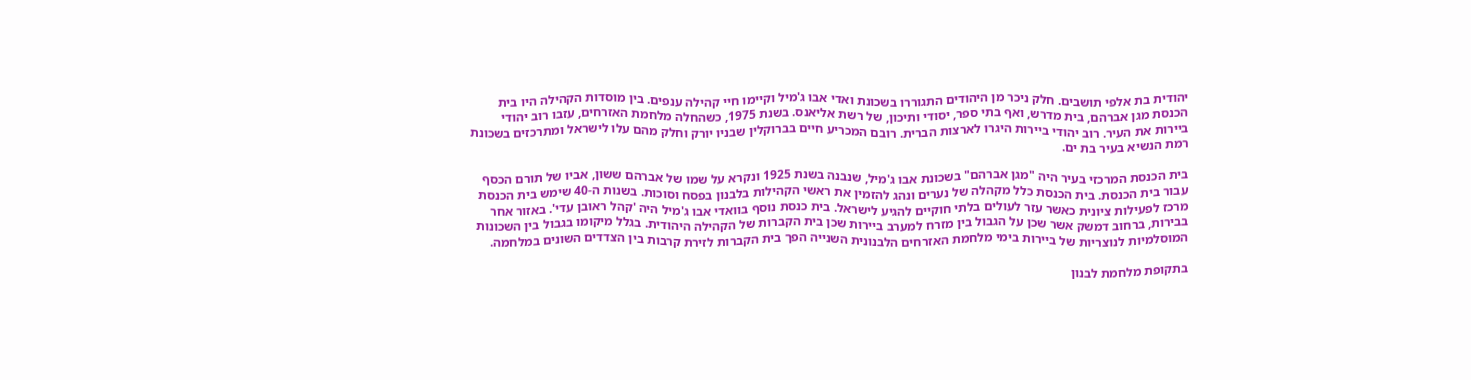יהודית בת אלפי תושבים. חלק ניכר מן היהודים התגוררו בשכונת ואדי אבו ג'מיל וקיימו חיי קהילה ענפים. בין מוסדות הקהילה היו בית הכנסת מגן אברהם, בית מדרש, ואף בתי ספר, יסודי ותיכון, של רשת אליאנס. בשנת 1975, כשהחלה מלחמת האזרחים, עזבו רוב יהודי ביירות את העיר. רוב יהודי ביירות היגרו לארצות הברית. רובם המכריע חיים בברוקלין שבניו יורק וחלק מהם עלו לישראל ומתרכזים בשכונת רמת הנשיא בעיר בת ים.

בית הכנסת המרכזי בעיר היה "מגן אברהם" בשכונת אבו ג'מיל, שנבנה בשנת 1925 ונקרא על שמו של אברהם ששון, אביו של תורם הכסף עבור בית הכנסת. בית הכנסת כלל מקהלה של נערים ונהג להזמין את ראשי הקהילות בלבנון בפסח וסוכות. בשנות ה-40 שימש בית הכנסת מרכז לפעילות ציונית כאשר עזר לעולים בלתי חוקיים להגיע לישראל. בית כנסת נוסף בוואדי אבו ג'מיל היה 'קהל ראובן עדי'. באזור אחר בבירות, ברחוב דמשק אשר שכן על הגבול בין מזרח למערב ביירות שכן בית הקברות של הקהילה היהודית. בגלל מיקומו בגבול בין השכונות המוסלמיות לנוצריות של ביירות בימי מלחמת האזרחים הלבנונית השנייה הפך בית הקברות לזירת קרבות בין הצדדים השונים במלחמה.

בתקופת מלחמת לבנון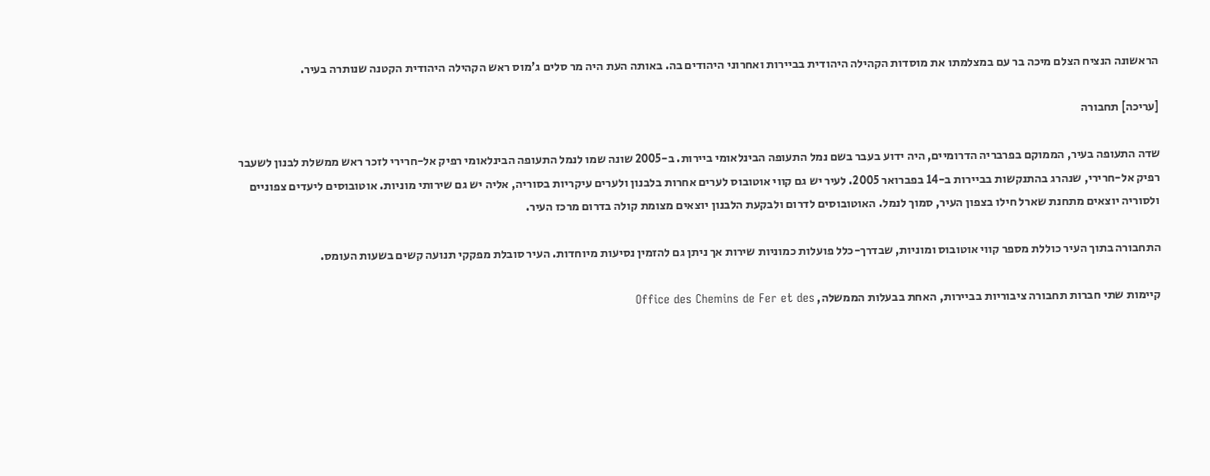הראשונה הנציח הצלם מיכה בר עם במצלמתו את מוסדות הקהילה היהודית בביירות ואחרוני היהודים בה. באותה העת היה מר סלים ג'מוס ראש הקהילה היהודית הקטנה שנותרה בעיר.

[עריכה] תחבורה

שדה התעופה בעיר, הממוקם בפרבריה הדרומיים, היה ידוע בעבר בשם נמל התעופה הבינלאומי ביירות. ב-2005 שונה שמו לנמל התעופה הבינלאומי רפיק אל-חרירי לזכר ראש ממשלת לבנון לשעבר רפיק אל-חרירי, שנהרג בהתנקשות בביירות ב-14 בפברואר 2005. לעיר יש גם קווי אוטובוס לערים אחרות בלבנון ולערים עיקריות בסוריה, אליה יש גם שירותי מוניות. אוטובוסים ליעדים צפוניים ולסוריה יוצאים מתחנת שארל חילו בצפון העיר, סמוך לנמל. האוטובוסים לדרום ולבקעת הלבנון יוצאים מצומת קולה בדרום מרכז העיר.

התחבורה בתוך העיר כוללת מספר קווי אוטובוס ומוניות, שבדרך-כלל פועלות כמוניות שירות אך ניתן גם להזמין נסיעות מיוחדות. העיר סובלת מפקקי תנועה קשים בשעות העומס.

קיימות שתי חברות תחבורה ציבוריות בביירות, האחת בבעלות הממשלה, Office des Chemins de Fer et des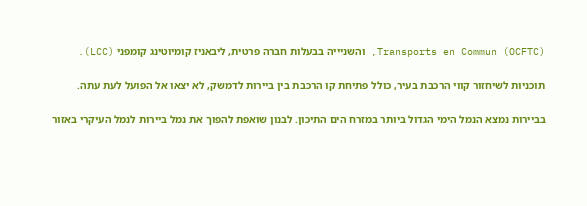Transports en Commun (OCFTC), והשניייה בבעלות חברה פרטית, ליבאניז קומיוטינג קומפני (LCC).

תוכניות לשיחזור קווי הרכבת בעיר, כולל פתיחת קו הרכבת בין ביירות לדמשק, לא יצאו אל הפועל לעת עתה.

בביירות נמצא הנמל הימי הגדול ביותר במזרח הים התיכון. לבנון שואפת להפוך את נמל ביירות לנמל העיקרי באזור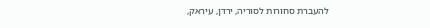להעברת סחורות לסוריה, ירדן, עיראק,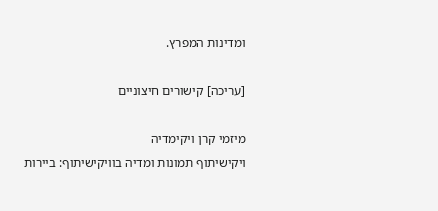ומדינות המפרץ.

[עריכה] קישורים חיצוניים

מיזמי קרן ויקימדיה
ויקישיתוף תמונות ומדיה בוויקישיתוף: ביירות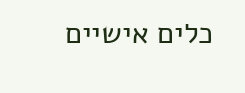כלים אישיים